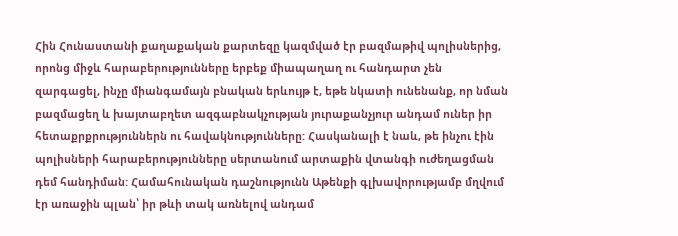Հին Հունաստանի քաղաքական քարտեզը կազմված էր բազմաթիվ պոլիսներից, որոնց միջև հարաբերությունները երբեք միապաղաղ ու հանդարտ չեն զարգացել, ինչը միանգամայն բնական երևույթ է, եթե նկատի ունենանք, որ նման բազմացեղ և խայտաբղետ ազգաբնակչության յուրաքանչյուր անդամ ուներ իր հետաքրքրություններն ու հավակնությունները: Հասկանալի է նաև, թե ինչու էին պոլիսների հարաբերությունները սերտանում արտաքին վտանգի ուժեղացման դեմ հանդիման: Համահունական դաշնությունն Աթենքի գլխավորությամբ մղվում էր առաջին պլան՝ իր թևի տակ առնելով անդամ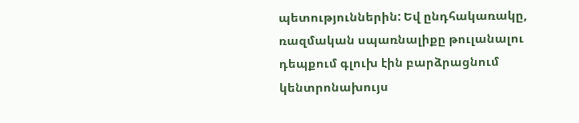պետություններին: Եվ ընդհակառակը, ռազմական սպառնալիքը թուլանալու դեպքում գլուխ էին բարձրացնում կենտրոնախույս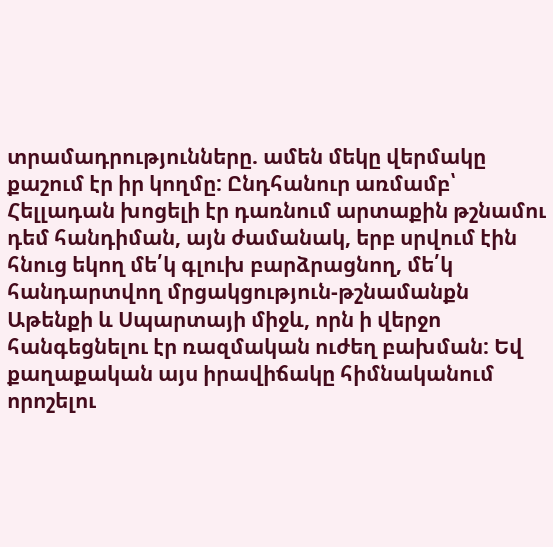տրամադրությունները. ամեն մեկը վերմակը քաշում էր իր կողմը: Ընդհանուր առմամբ՝ Հելլադան խոցելի էր դառնում արտաքին թշնամու դեմ հանդիման, այն ժամանակ, երբ սրվում էին հնուց եկող մե՛կ գլուխ բարձրացնող, մե՛կ հանդարտվող մրցակցություն-թշնամանքն Աթենքի և Սպարտայի միջև, որն ի վերջո հանգեցնելու էր ռազմական ուժեղ բախման: Եվ քաղաքական այս իրավիճակը հիմնականում որոշելու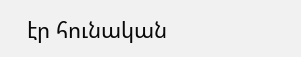էր հունական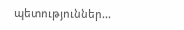պետություններ...